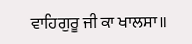ਵਾਹਿਗੁਰੂ ਜੀ ਕਾ ਖਾਲਸਾ॥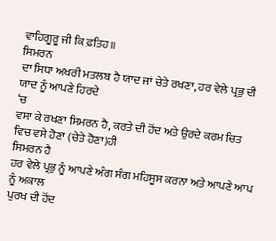ਵਾਹਿਗੂਰੂ ਜੀ ਕਿ ਫ਼ਤਿਹ॥
ਸਿਮਰਨ
ਦਾ ਸਿਧਾ ਅਖਰੀ ਮਤਲਬ ਹੈ ਯਾਦ ਜਾਂ ਚੇਤੇ ਰਖਣਾ, ਹਰ ਵੇਲੇ ਪ੍ਰਭੁ ਦੀ ਯਾਦ ਨੂੰ ਆਪਣੇ ਹਿਰਦੇ
‘ਚ
ਵਸਾ ਕੇ ਰਖਣਾ ਸਿਮਰਨ ਹੈ, ਕਰਤੇ ਦੀ ਹੋਂਦ ਅਤੇ ਉਰਦੇ ਕਰਮ ਚਿਤ ਵਿਚ ਵਸੇ ਹੋਣਾ (ਚੇਤੇ ਹੋਣਾ)ਹੀ
ਸਿਮਰਨ ਹੈ
ਹਰ ਵੇਲੇ ਪ੍ਰਭੁ ਨੂੰ ਆਪਣੇ ਅੰਗ ਸੰਗ ਮਹਿਸੂਸ ਕਰਨਾ ਅਤੇ ਆਪਣੇ ਆਪ ਨੂੰ ਅਕਾਲ
ਪੁਰਖ ਦੀ ਹੋਂਦ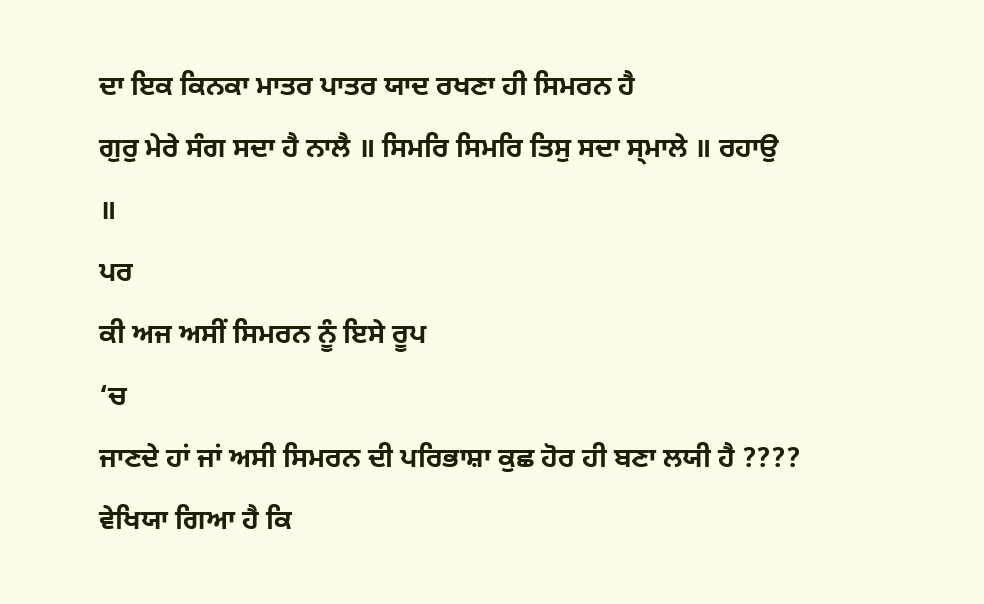ਦਾ ਇਕ ਕਿਨਕਾ ਮਾਤਰ ਪਾਤਰ ਯਾਦ ਰਖਣਾ ਹੀ ਸਿਮਰਨ ਹੈ
ਗੁਰੁ ਮੇਰੇ ਸੰਗ ਸਦਾ ਹੈ ਨਾਲੈ ॥ ਸਿਮਰਿ ਸਿਮਰਿ ਤਿਸੁ ਸਦਾ ਸ੍ਮਾਲੇ ॥ ਰਹਾਉ
॥
ਪਰ
ਕੀ ਅਜ ਅਸੀਂ ਸਿਮਰਨ ਨੂੰ ਇਸੇ ਰੂਪ
‘ਚ
ਜਾਣਦੇ ਹਾਂ ਜਾਂ ਅਸੀ ਸਿਮਰਨ ਦੀ ਪਰਿਭਾਸ਼ਾ ਕੁਛ ਹੋਰ ਹੀ ਬਣਾ ਲਯੀ ਹੈ ????
ਵੇਖਿਯਾ ਗਿਆ ਹੈ ਕਿ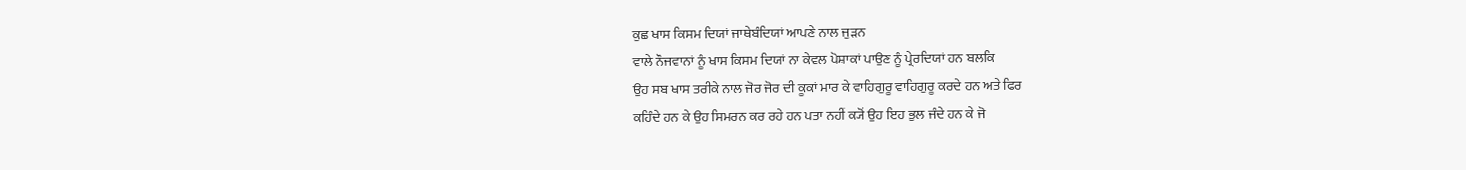ਕੁਛ ਖਾਸ ਕਿਸਮ ਦਿਯਾਂ ਜਾਥੇਬੰਦਿਯਾਂ ਆਪਣੇ ਨਾਲ ਜੁੜਨ
ਵਾਲੇ ਨੌਜਵਾਨਾਂ ਨੂੰ ਖਾਸ ਕਿਸਮ ਦਿਯਾਂ ਨਾ ਕੇਵਲ ਪੋਸ਼ਾਕਾਂ ਪਾਉਣ ਨੂੰ ਪ੍ਰੇਰਦਿਯਾਂ ਹਨ ਬਲਕਿ
ਉਹ ਸਬ ਖਾਸ ਤਰੀਕੇ ਨਾਲ ਜੋਰ ਜੋਰ ਦੀ ਕੂਕਾਂ ਮਾਰ ਕੇ ਵਾਹਿਗੁਰੂ ਵਾਹਿਗੁਰੂ ਕਰਦੇ ਹਨ ਅਤੇ ਫਿਰ
ਕਹਿੰਦੇ ਹਨ ਕੇ ਉਹ ਸਿਮਰਨ ਕਰ ਰਹੇ ਹਨ ਪਤਾ ਨਹੀਂ ਕ੍ਯੋਂ ਉਹ ਇਹ ਭੁਲ ਜੰਦੇ ਹਨ ਕੇ ਜੋ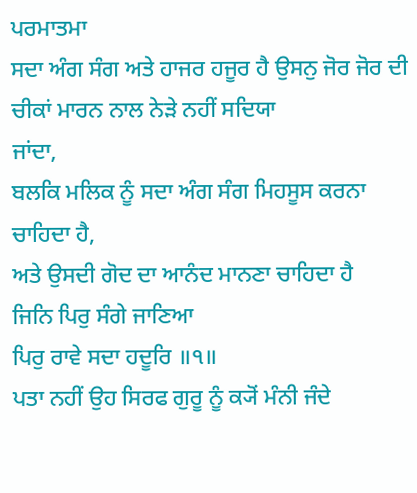ਪਰਮਾਤਮਾ
ਸਦਾ ਅੰਗ ਸੰਗ ਅਤੇ ਹਾਜਰ ਹਜੂਰ ਹੈ ਉਸਨੁ ਜੋਰ ਜੋਰ ਦੀ ਚੀਕਾਂ ਮਾਰਨ ਨਾਲ ਨੇੜੇ ਨਹੀਂ ਸਦਿਯਾ
ਜਾਂਦਾ,
ਬਲਕਿ ਮਲਿਕ ਨੂੰ ਸਦਾ ਅੰਗ ਸੰਗ ਮਿਹਸੂਸ ਕਰਨਾ ਚਾਹਿਦਾ ਹੈ,
ਅਤੇ ਉਸਦੀ ਗੋਦ ਦਾ ਆਨੰਦ ਮਾਨਣਾ ਚਾਹਿਦਾ ਹੈ
ਜਿਨਿ ਪਿਰੁ ਸੰਗੇ ਜਾਣਿਆ
ਪਿਰੁ ਰਾਵੇ ਸਦਾ ਹਦੂਰਿ ॥੧॥
ਪਤਾ ਨਹੀਂ ਉਹ ਸਿਰਫ ਗੁਰੂ ਨੂੰ ਕ੍ਯੋਂ ਮੰਨੀ ਜੰਦੇ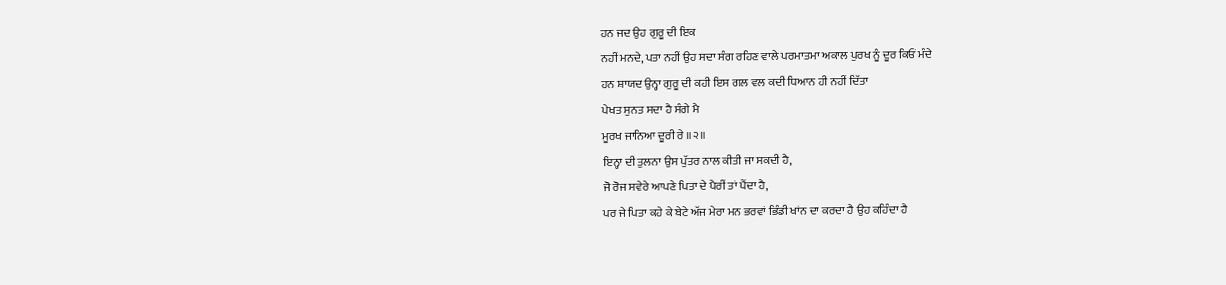ਹਨ ਜਦ ਉਹ ਗੁਰੂ ਦੀ ਇਕ
ਨਹੀਂ ਮਨਦੇ, ਪਤਾ ਨਹੀਂ ਉਹ ਸਦਾ ਸੰਗ ਰਹਿਣ ਵਾਲੇ ਪਰਮਾਤਮਾ ਅਕਾਲ ਪੁਰਖ ਨੂੰ ਦੂਰ ਕਿਓਂ ਮੰਦੇ
ਹਨ ਸ਼ਾਯਦ ਉਨ੍ਹਾ ਗੁਰੂ ਦੀ ਕਹੀ ਇਸ ਗਲ ਵਲ ਕਦੀ ਧਿਆਨ ਹੀ ਨਹੀਂ ਦਿੱਤਾ
ਪੇਖਤ ਸੁਨਤ ਸਦਾ ਹੈ ਸੰਗੇ ਮੈ
ਮੂਰਖ ਜਾਨਿਆ ਦੂਰੀ ਰੇ ॥੨॥
ਇਨ੍ਹਾ ਦੀ ਤੁਲਨਾ ਉਸ ਪੁੱਤਰ ਨਾਲ ਕੀਤੀ ਜਾ ਸਕਦੀ ਹੈ,
ਜੋ ਰੋਜ ਸਵੇਰੇ ਆਪਣੇ ਪਿਤਾ ਦੇ ਪੈਰੀਂ ਤਾਂ ਪੈਂਦਾ ਹੈ,
ਪਰ ਜੇ ਪਿਤਾ ਕਹੇ ਕੇ ਬੇਟੇ ਅੱਜ ਮੇਰਾ ਮਨ ਭਰਵਾਂ ਭਿੰਡੀ ਖਾਂਨ ਦਾ ਕਰਦਾ ਹੈ ਉਹ ਕਹਿੰਦਾ ਹੈ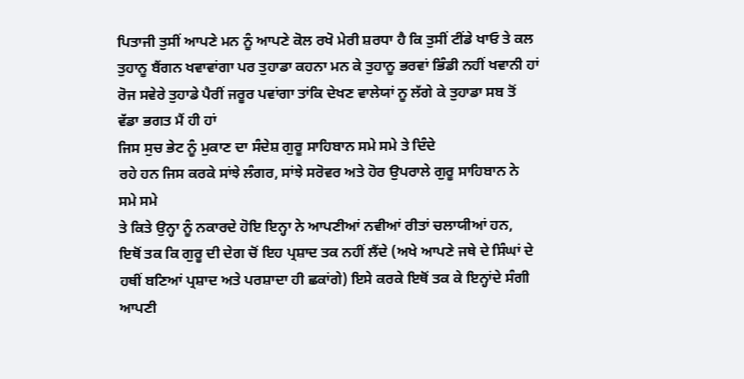ਪਿਤਾਜੀ ਤੁਸੀਂ ਆਪਣੇ ਮਨ ਨੂੰ ਆਪਣੇ ਕੋਲ ਰਖੋ ਮੇਰੀ ਸ਼ਰਧਾ ਹੈ ਕਿ ਤੁਸੀਂ ਟੀਂਡੇ ਖਾਓ ਤੇ ਕਲ
ਤੁਹਾਨੂ ਬੈਂਗਨ ਖਵਾਵਾਂਗਾ ਪਰ ਤੁਹਾਡਾ ਕਹਨਾ ਮਨ ਕੇ ਤੁਹਾਨੂ ਭਰਵਾਂ ਭਿੰਡੀ ਨਹੀਂ ਖਵਾਨੀ ਹਾਂ
ਰੋਜ ਸਵੇਰੇ ਤੁਹਾਡੇ ਪੈਰੀਂ ਜਰੂਰ ਪਵਾਂਗਾ ਤਾਂਕਿ ਦੇਖਣ ਵਾਲੇਯਾਂ ਨੂ ਲੱਗੇ ਕੇ ਤੁਹਾਡਾ ਸਬ ਤੋਂ
ਵੱਡਾ ਭਗਤ ਮੈਂ ਹੀ ਹਾਂ
ਜਿਸ ਸੁਚ ਭੇਟ ਨੂੰ ਮੁਕਾਣ ਦਾ ਸੰਦੇਸ਼ ਗੁਰੂ ਸਾਹਿਬਾਨ ਸਮੇ ਸਮੇ ਤੇ ਦਿੰਦੇ
ਰਹੇ ਹਨ ਜਿਸ ਕਰਕੇ ਸਾਂਝੇ ਲੰਗਰ, ਸਾਂਝੇ ਸਰੋਵਰ ਅਤੇ ਹੋਰ ਉਪਰਾਲੇ ਗੁਰੂ ਸਾਹਿਬਾਨ ਨੇ ਸਮੇ ਸਮੇ
ਤੇ ਕਿਤੇ ਉਨ੍ਹਾ ਨੂੰ ਨਕਾਰਦੇ ਹੋਇ ਇਨ੍ਹਾ ਨੇ ਆਪਣੀਆਂ ਨਵੀਆਂ ਰੀਤਾਂ ਚਲਾਯੀਆਂ ਹਨ,
ਇਥੋਂ ਤਕ ਕਿ ਗੁਰੂ ਦੀ ਦੇਗ ਚੋਂ ਇਹ ਪ੍ਰਸ਼ਾਦ ਤਕ ਨਹੀਂ ਲੈਂਦੇ (ਅਖੇ ਆਪਣੇ ਜਥੇ ਦੇ ਸਿੰਘਾਂ ਦੇ
ਹਥੀਂ ਬਣਿਆਂ ਪ੍ਰਸ਼ਾਦ ਅਤੇ ਪਰਸ਼ਾਦਾ ਹੀ ਛਕਾਂਗੇ) ਇਸੇ ਕਰਕੇ ਇਥੋਂ ਤਕ ਕੇ ਇਨ੍ਹਾਂਦੇ ਸੰਗੀ ਆਪਣੀ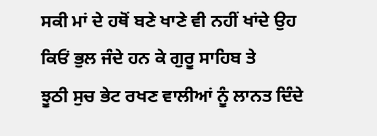ਸਕੀ ਮਾਂ ਦੇ ਹਥੋਂ ਬਣੇ ਖਾਣੇ ਵੀ ਨਹੀਂ ਖਾਂਦੇ ਉਹ ਕਿਓਂ ਭੁਲ ਜੰਦੇ ਹਨ ਕੇ ਗੁਰੂ ਸਾਹਿਬ ਤੇ
ਝੂਠੀ ਸੁਚ ਭੇਟ ਰਖਣ ਵਾਲੀਆਂ ਨੂੰ ਲਾਨਤ ਦਿੰਦੇ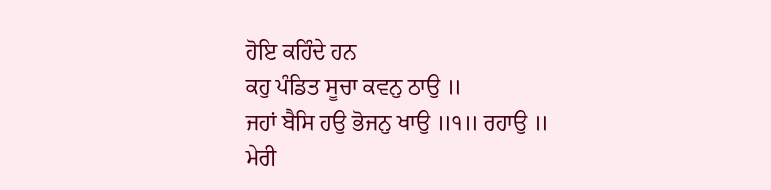ਹੋਇ ਕਹਿੰਦੇ ਹਨ
ਕਹੁ ਪੰਡਿਤ ਸੂਚਾ ਕਵਨੁ ਠਾਉ ॥
ਜਹਾਂ ਬੈਸਿ ਹਉ ਭੋਜਨੁ ਖਾਉ ॥੧॥ ਰਹਾਉ ॥
ਮੇਰੀ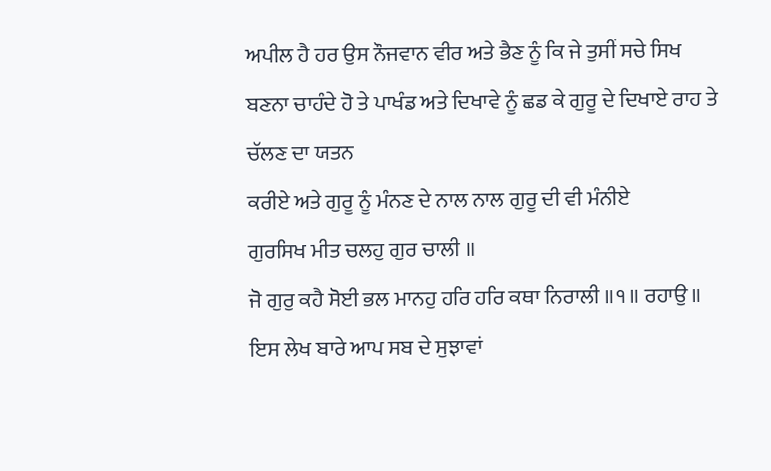ਅਪੀਲ ਹੈ ਹਰ ਉਸ ਨੌਜਵਾਨ ਵੀਰ ਅਤੇ ਭੈਣ ਨੂੰ ਕਿ ਜੇ ਤੁਸੀਂ ਸਚੇ ਸਿਖ
ਬਣਨਾ ਚਾਹੰਦੇ ਹੋ ਤੇ ਪਾਖੰਡ ਅਤੇ ਦਿਖਾਵੇ ਨੂੰ ਛਡ ਕੇ ਗੁਰੂ ਦੇ ਦਿਖਾਏ ਰਾਹ ਤੇ ਚੱਲਣ ਦਾ ਯਤਨ
ਕਰੀਏ ਅਤੇ ਗੁਰੂ ਨੂੰ ਮੰਨਣ ਦੇ ਨਾਲ ਨਾਲ ਗੁਰੂ ਦੀ ਵੀ ਮੰਨੀਏ
ਗੁਰਸਿਖ ਮੀਤ ਚਲਹੁ ਗੁਰ ਚਾਲੀ ॥
ਜੋ ਗੁਰੁ ਕਹੈ ਸੋਈ ਭਲ ਮਾਨਹੁ ਹਰਿ ਹਰਿ ਕਥਾ ਨਿਰਾਲੀ ॥੧॥ ਰਹਾਉ ॥
ਇਸ ਲੇਖ ਬਾਰੇ ਆਪ ਸਬ ਦੇ ਸੁਝਾਵਾਂ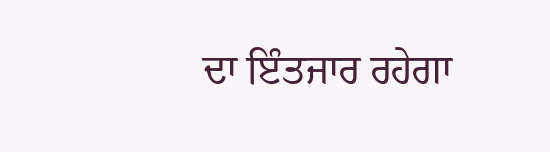ਦਾ ਇੰਤਜਾਰ ਰਹੇਗਾ